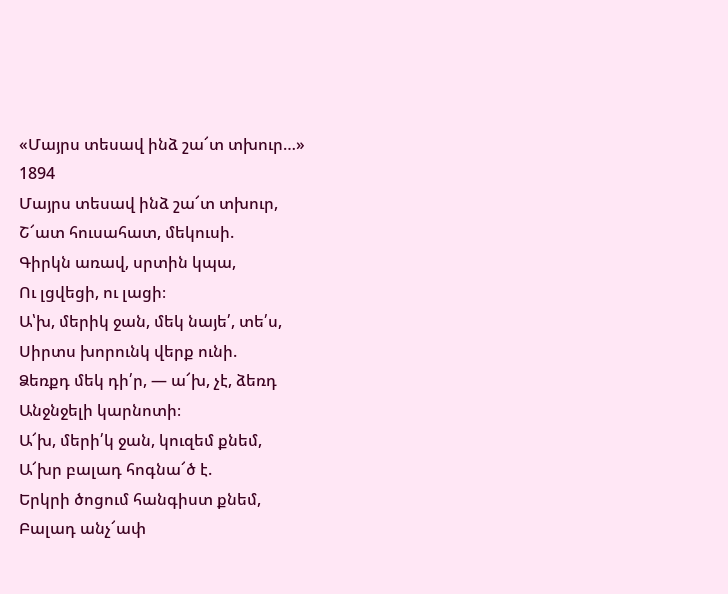«Մայրս տեսավ ինձ շա՜տ տխուր…»
1894
Մայրս տեսավ ինձ շա՜տ տխուր,
Շ՜ատ հուսահատ, մեկուսի.
Գիրկն առավ, սրտին կպա,
Ու լցվեցի, ու լացի։
Ա՝խ, մերիկ ջան, մեկ նայե՛, տե՛ս,
Սիրտս խորունկ վերք ունի.
Ձեռքդ մեկ դի՛ր, — ա՜խ, չէ, ձեռդ
Անջնջելի կարնոտի։
Ա՜խ, մերի՛կ ջան, կուզեմ քնեմ,
Ա՜խր բալադ հոգնա՜ծ է.
Երկրի ծոցում հանգիստ քնեմ,
Բալադ անչ՜ափ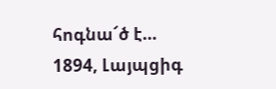հոգնա՜ծ է…
1894, Լայպցիգ